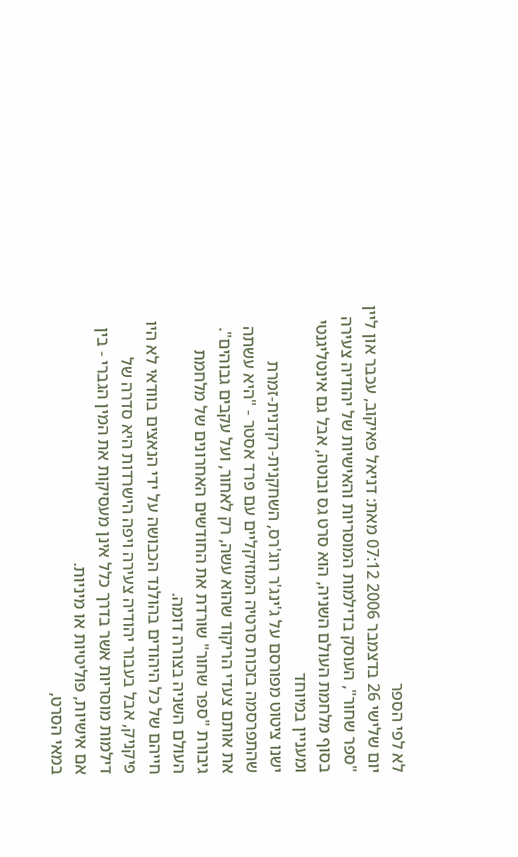לא לפי הספר
יום שלישי 26 בדצמבר 2006 07:12 מאת: דניאל פאיקוב, עכבר און ליין
"ספר שחור", העוסק בדילמות המוסריות והאישיות של יהודיה צעירה בסוף מלחמת העולם השניה, הוא סרט גס ובוטה, אבל גם אינטליגנטי ומעניין במיוחד
ישנו ציטוט מפורסם על ג'ינג'ר רוג'רס, השחקנית-רקדנית-זמרת שהתפרסמה בזכות סרטיה המוזיקליים עם פרד אסטר - "היא עשתה את אותם צעדי הריקוד שהוא עשה, רק לאחור, ועל עקבים גבוהים". גיבורת "ספר שחור" שורדת את החודשים האחרונים של מלחמת העולם השניה בצורה דומה.
חייהם של כל היהודים בהולנד הכבושה על ידי הנאצים בוודאי לא היו פיקניק, אבל בעבור יהודיה צעירה ויפה הישרדות היא סדרה של דילמות מוסריות אשר בדרך כלל אינן מעסיקות את המין הגברי - בין אם אישיות, פוליטיות או מיניות.
במאי הסרט,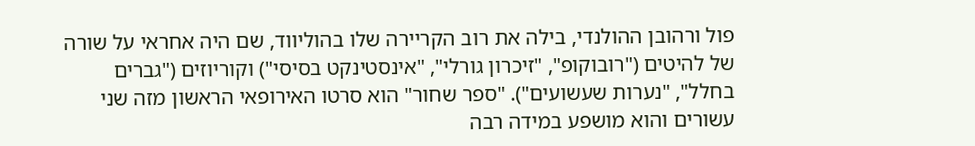פול ורהובן ההולנדי, בילה את רוב הקריירה שלו בהוליווד, שם היה אחראי על שורה של להיטים ("רובוקופ", "זיכרון גורלי", "אינסטינקט בסיסי") וקוריוזים ("גברים בחלל", "נערות שעשועים"). "ספר שחור" הוא סרטו האירופאי הראשון מזה שני עשורים והוא מושפע במידה רבה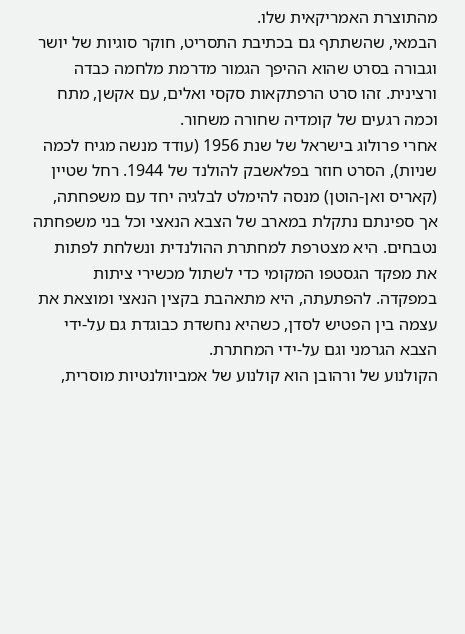מהתוצרת האמריקאית שלו.
הבמאי, שהשתתף גם בכתיבת התסריט, חוקר סוגיות של יושר וגבורה בסרט שהוא ההיפך הגמור מדרמת מלחמה כבדה ורצינית. זהו סרט הרפתקאות סקסי ואלים, עם אקשן, מתח וכמה רגעים של קומדיה שחורה משחור.
אחרי פרולוג בישראל של שנת 1956 (עודד מנשה מגיח לכמה שניות), הסרט חוזר בפלאשבק להולנד של 1944. רחל שטיין (קאריס ואן-הוטן) מנסה להימלט לבלגיה יחד עם משפחתה, אך ספינתם נתקלת במארב של הצבא הנאצי וכל בני משפחתה נטבחים. היא מצטרפת למחתרת ההולנדית ונשלחת לפתות את מפקד הגסטפו המקומי כדי לשתול מכשירי ציתות במפקדה. להפתעתה, היא מתאהבת בקצין הנאצי ומוצאת את עצמה בין הפטיש לסדן, כשהיא נחשדת כבוגדת גם על-ידי הצבא הגרמני וגם על-ידי המחתרת.
הקולנוע של ורהובן הוא קולנוע של אמביוולנטיות מוסרית,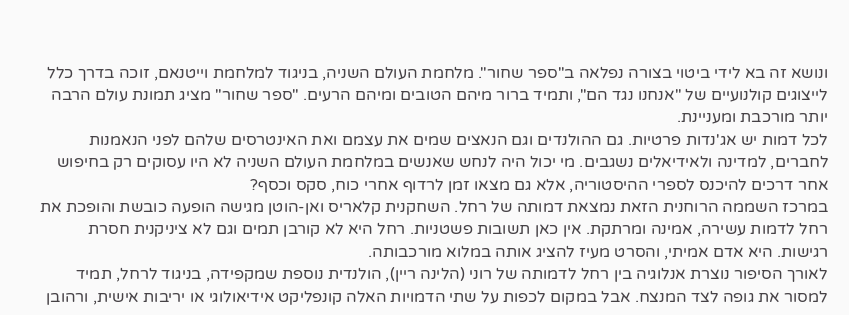ונושא זה בא לידי ביטוי בצורה נפלאה ב"ספר שחור". מלחמת העולם השניה, בניגוד למלחמת וייטנאם, זוכה בדרך כלל לייצוגים קולנועיים של "אנחנו נגד הם", ותמיד ברור מיהם הטובים ומיהם הרעים. "ספר שחור" מציג תמונת עולם הרבה יותר מורכבת ומעניינת.
לכל דמות יש אג'נדות פרטיות. גם ההולנדים וגם הנאצים שמים את עצמם ואת האינטרסים שלהם לפני הנאמנות לחברים, למדינה ולאידיאלים נשגבים. מי יכול היה לנחש שאנשים במלחמת העולם השניה לא היו עסוקים רק בחיפוש אחר דרכים להיכנס לספרי ההיסטוריה, אלא גם מצאו זמן לרדוף אחרי כוח, סקס וכסף?
במרכז השממה הרוחנית הזאת נמצאת דמותה של רחל. השחקנית קלאריס ואן-הוטן מגישה הופעה כובשת והופכת את רחל לדמות עשירה, אמינה ומרתקת. אין כאן תשובות פשטניות. רחל היא לא קורבן תמים וגם לא ציניקנית חסרת רגישות. היא אדם אמיתי, והסרט מעיז להציג אותה במלוא מורכבותה.
לאורך הסיפור נוצרת אנלוגיה בין רחל לדמותה של רוני (הלינה ריין), הולנדית נוספת שמקפידה, בניגוד לרחל, תמיד למסור את גופה לצד המנצח. אבל במקום לכפות על שתי הדמויות האלה קונפליקט אידיאולוגי או יריבות אישית, ורהובן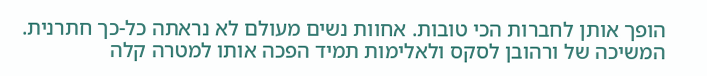הופך אותן לחברות הכי טובות. אחוות נשים מעולם לא נראתה כל-כך חתרנית.
המשיכה של ורהובן לסקס ולאלימות תמיד הפכה אותו למטרה קלה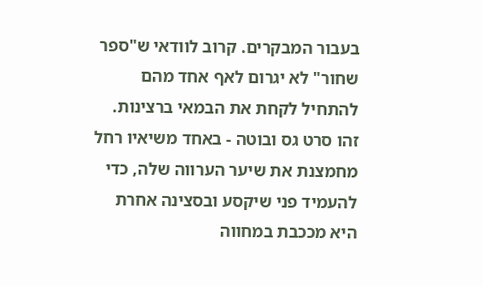בעבור המבקרים. קרוב לוודאי ש"ספר שחור" לא יגרום לאף אחד מהם להתחיל לקחת את הבמאי ברצינות. זהו סרט גס ובוטה - באחד משיאיו רחל מחמצנת את שיער הערווה שלה, כדי להעמיד פני שיקסע ובסצינה אחרת היא מככבת במחווה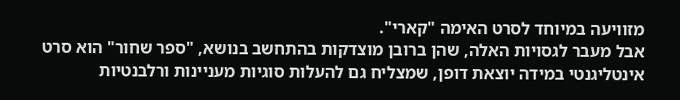מזוויעה במיוחד לסרט האימה "קארי".
אבל מעבר לגסויות האלה, שהן ברובן מוצדקות בהתחשב בנושא, "ספר שחור" הוא סרט אינטליגנטי במידה יוצאת דופן, שמצליח גם להעלות סוגיות מעניינות ורלבנטיות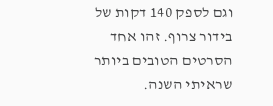וגם לספק 140 דקות של בידור צרוף. זהו אחד הסרטים הטובים ביותר שראיתי השנה.